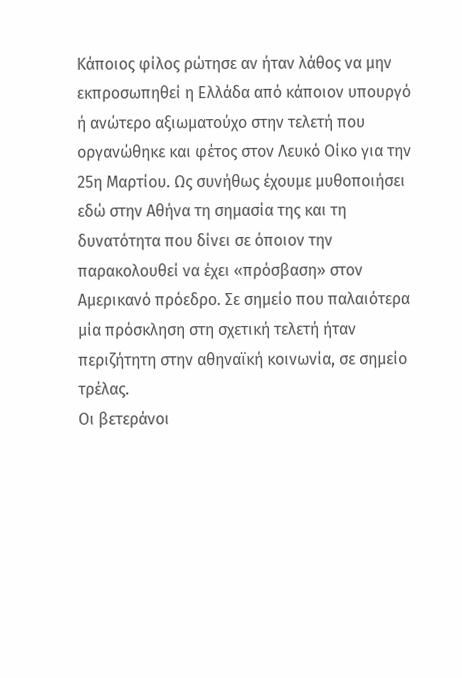Κάποιος φίλος ρώτησε αν ήταν λάθος να μην εκπροσωπηθεί η Ελλάδα από κάποιον υπουργό ή ανώτερο αξιωματούχο στην τελετή που οργανώθηκε και φέτος στον Λευκό Οίκο για την 25η Μαρτίου. Ως συνήθως έχουμε μυθοποιήσει εδώ στην Αθήνα τη σημασία της και τη δυνατότητα που δίνει σε όποιον την παρακολουθεί να έχει «πρόσβαση» στον Αμερικανό πρόεδρο. Σε σημείο που παλαιότερα μία πρόσκληση στη σχετική τελετή ήταν περιζήτητη στην αθηναϊκή κοινωνία, σε σημείο τρέλας.
Οι βετεράνοι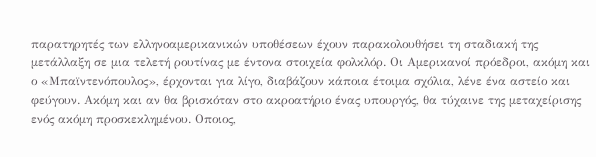παρατηρητές των ελληνοαμερικανικών υποθέσεων έχουν παρακολουθήσει τη σταδιακή της μετάλλαξη σε μια τελετή ρουτίνας με έντονα στοιχεία φολκλόρ. Οι Αμερικανοί πρόεδροι, ακόμη και ο «Μπαϊντενόπουλος», έρχονται για λίγο, διαβάζουν κάποια έτοιμα σχόλια, λένε ένα αστείο και φεύγουν. Ακόμη και αν θα βρισκόταν στο ακροατήριο ένας υπουργός, θα τύχαινε της μεταχείρισης ενός ακόμη προσκεκλημένου. Οποιος,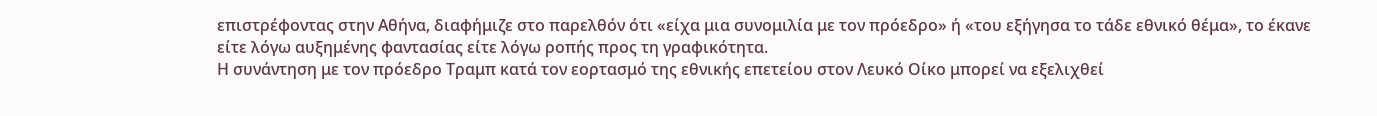επιστρέφοντας στην Αθήνα, διαφήμιζε στο παρελθόν ότι «είχα μια συνομιλία με τον πρόεδρο» ή «του εξήγησα το τάδε εθνικό θέμα», το έκανε είτε λόγω αυξημένης φαντασίας είτε λόγω ροπής προς τη γραφικότητα.
Η συνάντηση με τον πρόεδρο Τραμπ κατά τον εορτασμό της εθνικής επετείου στον Λευκό Οίκο μπορεί να εξελιχθεί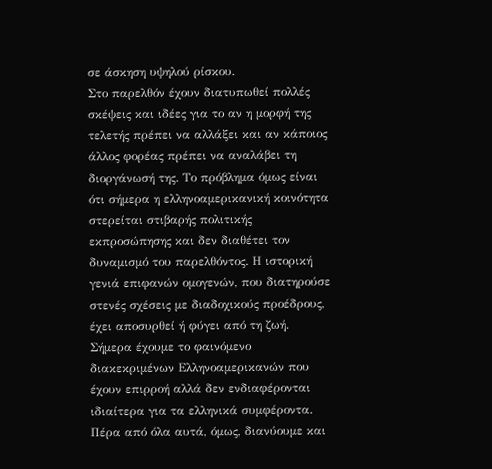σε άσκηση υψηλού ρίσκου.
Στο παρελθόν έχουν διατυπωθεί πολλές σκέψεις και ιδέες για το αν η μορφή της τελετής πρέπει να αλλάξει και αν κάποιος άλλος φορέας πρέπει να αναλάβει τη διοργάνωσή της. Το πρόβλημα όμως είναι ότι σήμερα η ελληνοαμερικανική κοινότητα στερείται στιβαρής πολιτικής εκπροσώπησης και δεν διαθέτει τον δυναμισμό του παρελθόντος. Η ιστορική γενιά επιφανών ομογενών, που διατηρούσε στενές σχέσεις με διαδοχικούς προέδρους, έχει αποσυρθεί ή φύγει από τη ζωή. Σήμερα έχουμε το φαινόμενο διακεκριμένων Ελληνοαμερικανών που έχουν επιρροή αλλά δεν ενδιαφέρονται ιδιαίτερα για τα ελληνικά συμφέροντα.
Πέρα από όλα αυτά, όμως, διανύουμε και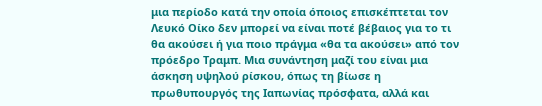μια περίοδο κατά την οποία όποιος επισκέπτεται τον Λευκό Οίκο δεν μπορεί να είναι ποτέ βέβαιος για το τι θα ακούσει ή για ποιο πράγμα «θα τα ακούσει» από τον πρόεδρο Τραμπ. Μια συνάντηση μαζί του είναι μια άσκηση υψηλού ρίσκου, όπως τη βίωσε η πρωθυπουργός της Ιαπωνίας πρόσφατα, αλλά και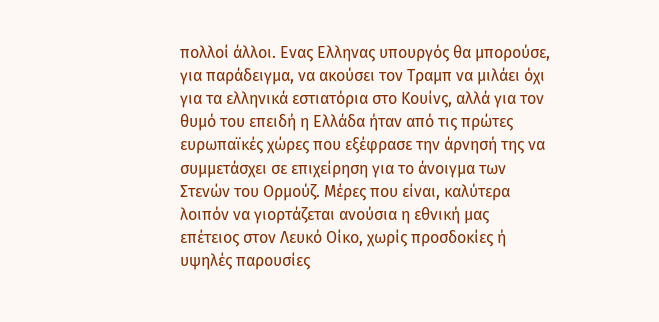πολλοί άλλοι. Ενας Ελληνας υπουργός θα μπορούσε, για παράδειγμα, να ακούσει τον Τραμπ να μιλάει όχι για τα ελληνικά εστιατόρια στο Κουίνς, αλλά για τον θυμό του επειδή η Ελλάδα ήταν από τις πρώτες ευρωπαϊκές χώρες που εξέφρασε την άρνησή της να συμμετάσχει σε επιχείρηση για το άνοιγμα των Στενών του Ορμούζ. Μέρες που είναι, καλύτερα λοιπόν να γιορτάζεται ανούσια η εθνική μας επέτειος στον Λευκό Οίκο, χωρίς προσδοκίες ή υψηλές παρουσίες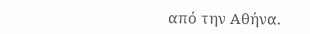από την Αθήνα.